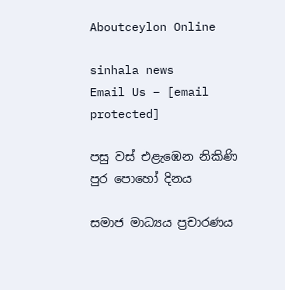Aboutceylon Online

sinhala news
Email Us – [email protected]

පසු වස් එළැඹෙන නිකිණි පුර පොහෝ දිනය

සමාජ මාධ්‍යය ප්‍රචාරණය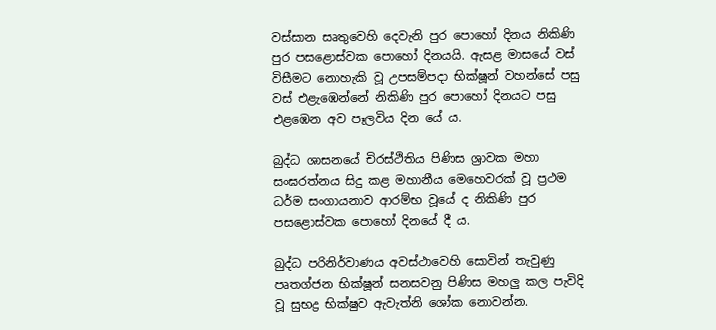වස්සාන සෘතුවෙහි දෙවැනි පුර පොහෝ දිනය නිකිණි පුර පසළොස්වක පොහෝ දිනයයි. ඇසළ මාසයේ වස් විසීමට නොහැකි වූ උපසම්පදා භික්ෂූන් වහන්සේ පසු වස් එළැඹෙන්නේ නිකිණි පුර පොහෝ දිනයට පසු එළඹෙන අව පෑලවිය දින යේ ය.

බුද්ධ ශාසනයේ චිරස්ථිතිය පිණිස ශ්‍රාවක මහා සංඝරත්නය සිදු කළ මහානීය මෙහෙවරක් වූ ප්‍රථම ධර්ම සංගායනාව ආරම්භ වූයේ ද නිකිණි පුර පසළොස්වක පොහෝ දිනයේ දී ය.

බුද්ධ පරිනිර්වාණය අවස්ථාවෙහි සොවින් තැවුණු පෘතග්ජන භික්ෂූන් සනසවනු පිණිස මහලු කල පැවිදි වූ සුභද්‍ර භික්ෂුව ඇවැත්නි ශෝක නොවන්න.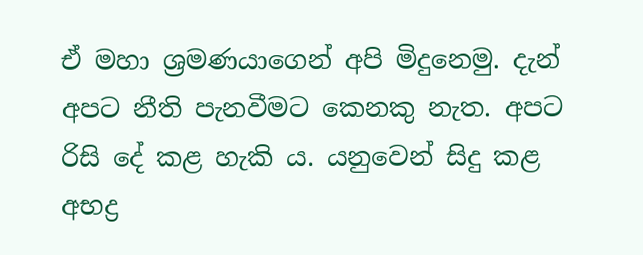ඒ මහා ශ්‍රමණයාගෙන් අපි මිදුනෙමු. දැන් අපට නීති පැනවීමට කෙනකු නැත. අපට රිසි දේ කළ හැකි ය. යනුවෙන් සිදු කළ අභද්‍ර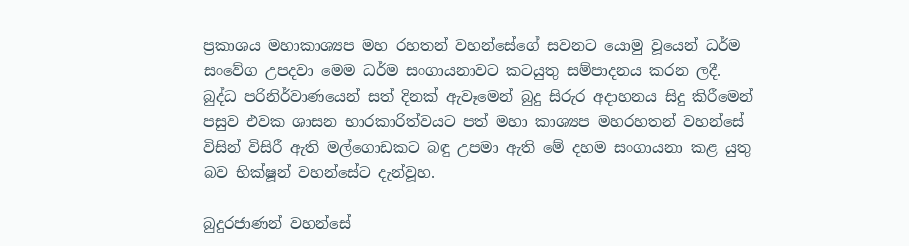ප්‍රකාශය මහාකාශ්‍යප මහ රහතන් වහන්සේගේ සවනට යොමු වූයෙන් ධර්ම සංවේග උපදවා මෙම ධර්ම සංගායනාවට කටයුතු සම්පාදනය කරන ලදී. බුද්ධ පරිනිර්වාණයෙන් සත් දිනක් ඇවෑමෙන් බුදු සිරුර අදාහනය සිදු කිරීමෙන් පසුව එවක ශාසන භාරකාරිත්වයට පත් මහා කාශ්‍යප මහරහතන් වහන්සේ විසින් විසිරී ඇති මල්ගොඩකට බඳු උපමා ඇති මේ දහම සංගායනා කළ යුතු බව භික්ෂූන් වහන්සේට දැන්වූහ.

බුදුරජාණන් වහන්සේ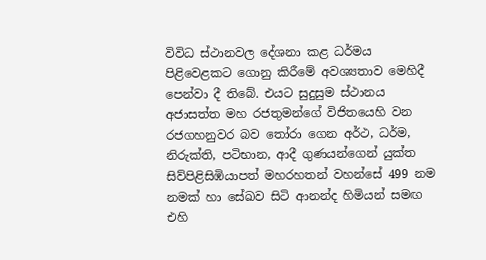විවිධ ස්ථානවල දේශනා කළ ධර්මය පිළිවෙළකට ගොනු කිරීමේ අවශ්‍යතාව මෙහිදී පෙන්වා දී තිබේ. එයට සුදුසුම ස්ථානය අජාසත්ත මහ රජතුමන්ගේ විජිතයෙහි වන රජගහනුවර බව තෝරා ගෙන අර්ථ, ධර්ම, නිරුක්ති, පටිභාන, ආදී ගුණයන්ගෙන් යුක්ත සිව්පිළිසිඹියාපත් මහරහතන් වහන්සේ 499 නම නමක් හා සේඛව සිටි ආනන්ද හිමියන් සමඟ එහි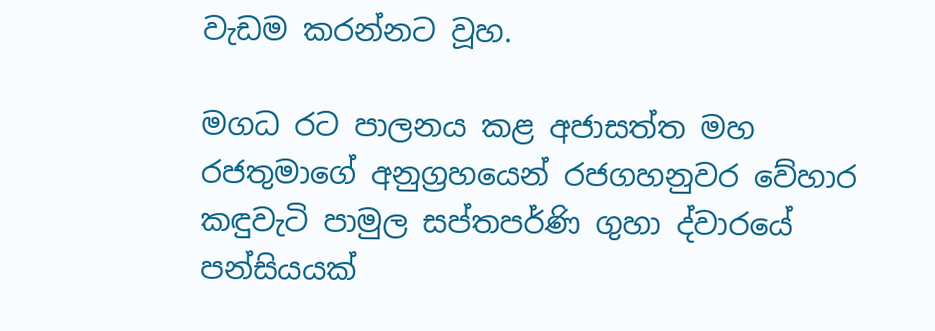වැඩම කරන්නට වූහ.

මගධ රට පාලනය කළ අජාසත්ත මහ රජතුමාගේ අනුග්‍රහයෙන් රජගහනුවර වේහාර කඳුවැටි පාමුල සප්තපර්ණි ගුහා ද්වාරයේ පන්සියයක්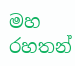මහ රහතන්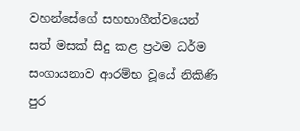වහන්සේගේ සහභාගීත්වයෙන් සත් මසක් සිදු කළ ප්‍රථම ධර්ම සංගායනාව ආරම්භ වූයේ නිකිණි පුර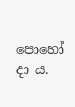පොහෝ දා ය.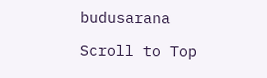budusarana

Scroll to Top